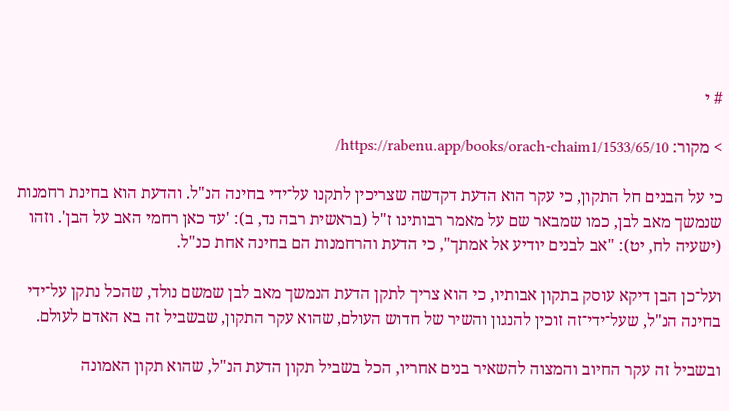# י

> מקור: https://rabenu.app/books/orach-chaim1/1533/65/10/

כי על הבנים חל התקון, כי עקר הוא הדעת דקדשה שצריכין לתקנו על־ידי בחינה הנ"ל. והדעת הוא בחינת רחמנות שנמשך מאב לבן, כמו שמבאר שם על מאמר רבותינו ז"ל (בראשית רבה נד, ב): 'עד כאן רחמי האב על הבן'. וזהו (ישעיה לח, יט): "אב לבנים יודיע אל אמתך", כי הדעת והרחמנות הם בחינה אחת כנ"ל.

ועל־כן הבן דיקא עוסק בתקון אבותיו, כי הוא צריך לתקן הדעת הנמשך מאב לבן שמשם נולד, שהכל נתקן על־ידי בחינה הנ"ל, שעל־ידי־זה זוכין להנגון והשיר של חדוש העולם, שהוא עקר התקון, שבשביל זה בא האדם לעולם.

ובשביל זה עקר החיוב והמצוה להשאיר בנים אחריו, הכל בשביל תקון הדעת הנ"ל, שהוא תקון האמונה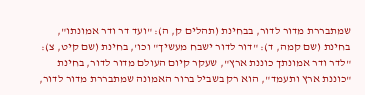שמתבררת מדור לדור, בבחינת (תהלים ק, ה): "ועד דר ודר אמונתו", בחינת (שם קמה, ד): "דור לדור ישבח מעשיך" וכו', בחינת (שם קיט, צ): "לדר ודר אמונתך כוננת ארץ", שעקר קיום העולם מדור לדור, בחינת "כוננת ארץ ותעמד", הוא רק בשביל ברור האמונה שמתבררת מדור לדור,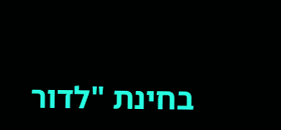בחינת "לדור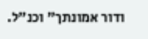ודור אמונתך" וכנ"ל.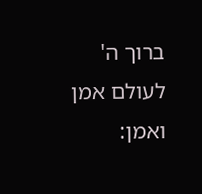ברוך ה' לעולם אמן ואמן: